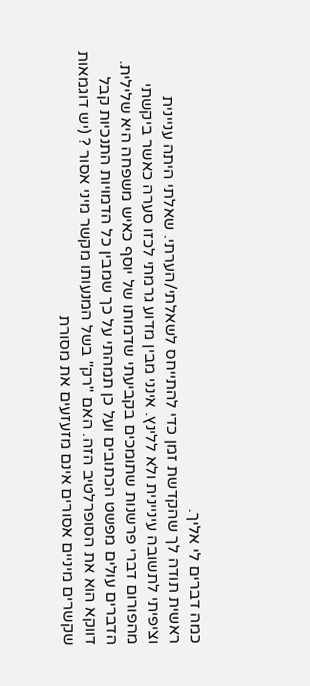כמה דברים לי אליך.
ראשית תודה לך שהקדשת זמן כדי להתייחס לשאלתי/הערתי. שאלתי היתה עניינית וציפיתי לתשובה עיניינית ולא ללינץ. אינני מבין מדוע גרמתי לכזו סערה כאשר ביקשתי מהפורום דברי פרשנות שתומכים בקביעתי שדמותו של יוסף כאיש משפחה היא שלילית. הדברים עולים מפשט הכתובים ועל כן תמהתי על כך שמבין כל הדמויות התנכיות קבל דווקא הוא את הסופרלטיב הזה. האם "רק" בשל המנעותו מקשר מיני אסור ? (יש דוגמאות שקשרים מיניים אסורים אינם מזעזעים את מסורת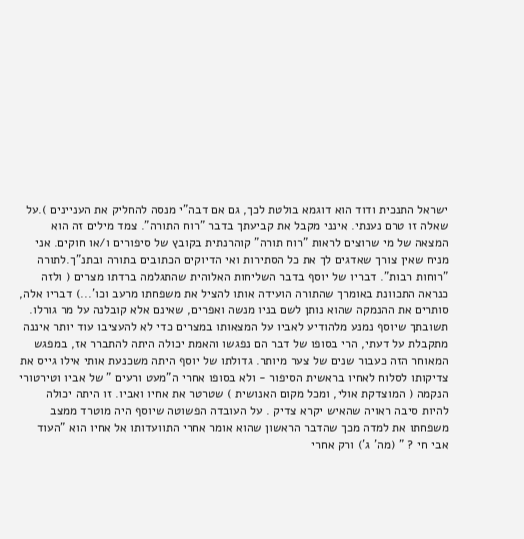ישראל התנכית ודוד הוא דוגמא בולטת לכך, גם אם דבה"י מנסה להחליק את העניינים ).על שאלה זו טרם נענתי. אינני מקבל את קביעתך בדבר "רוח התורה". צמד מילים זה הוא המצאה של מי שרוצים לראות "רוח תורה" קוהרנתית בקובץ של סיפורים ו/או חוקים. אני מניח שאין צורך שאדגים לך את כל הסתירות ואי הדיוקים הכתובים בתורה ובתנ"ך.לתורה "רוחות רבות". דבריו של יוסף בדבר השליחות האלוהית שהתגלמה ברדתו מצרים ( ולזה כנראה התכוונת באומרך שהתורה הועידה אותו להציל את משפחתו מרעב וכו'...) דבריו אלה, סותרים את ההנמקה שהוא נותן לשם בניו מנשה ואפרים, שאינם אלא קובלנה על מר גורלו. תשובתך שיוסף נמנע מלהודיע לאביו על המצאותו במצרים כדי לא להעציבו עוד יותר איננה מתקבלת על דעתי, הרי בסופו של דבר הם נפגשו והאמת יכולה היתה להתברר אז, במפגש המאוחר הזה כעבור שנים של צער מיותר. גדולתו של יוסף היתה משכנעת אותי אילו גייס את צדיקותו לסלוח לאחיו בראשית הסיפור - ולא בסופו אחרי ה"מעט ורעים " של אביו וטירטורי הנקמה ( המוצדקת אולי, ומכל מקום האנושית ) שטרטר את אחיו ואביו. זו היתה יכולה להיות סיבה ראויה שהאיש יקרא צדיק . על העובדה הפשוטה שיוסף היה מוטרד ממצב משפחתו את למדה מכך שהדבר הראשון שהוא אומר אחרי התוועדותו אל אחיו הוא "העוד אבי חי ? " (מה' ג') ורק אחרי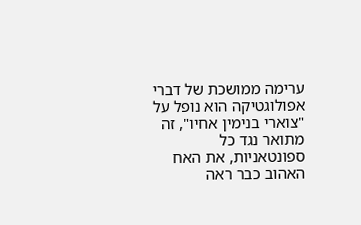ערימה ממושכת של דברי אפולוגטיקה הוא נופל על "צוארי בנימין אחיו", זה מתואר נגד כל ספונטאניות, את האח האהוב כבר ראה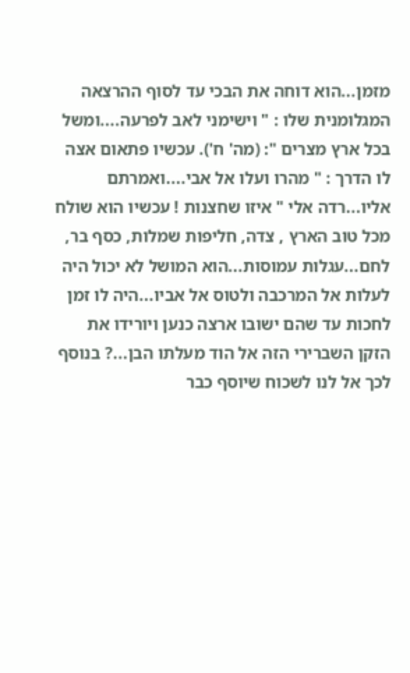מזמן...הוא דוחה את הבכי עד לסוף ההרצאה המגלומנית שלו : " וישימני לאב לפרעה....ומשל בכל ארץ מצרים ": (מה' ח'). עכשיו פתאום אצה לו הדרך : " מהרו ועלו אל אבי....ואמרתם אליו...רדה אלי " איזו שחצנות ! עכשיו הוא שולח מכל טוב הארץ , צדה, חליפות שמלות, כסף בר, לחם...עגלות עמוסות...הוא המושל לא יכול היה לעלות אל המרכבה ולטוס אל אביו...היה לו זמן לחכות עד שהם ישובו ארצה כנען ויורידו את הזקן השברירי הזה אל הוד מעלתו הבן...? בנוסף לכך אל לנו לשכוח שיוסף כבר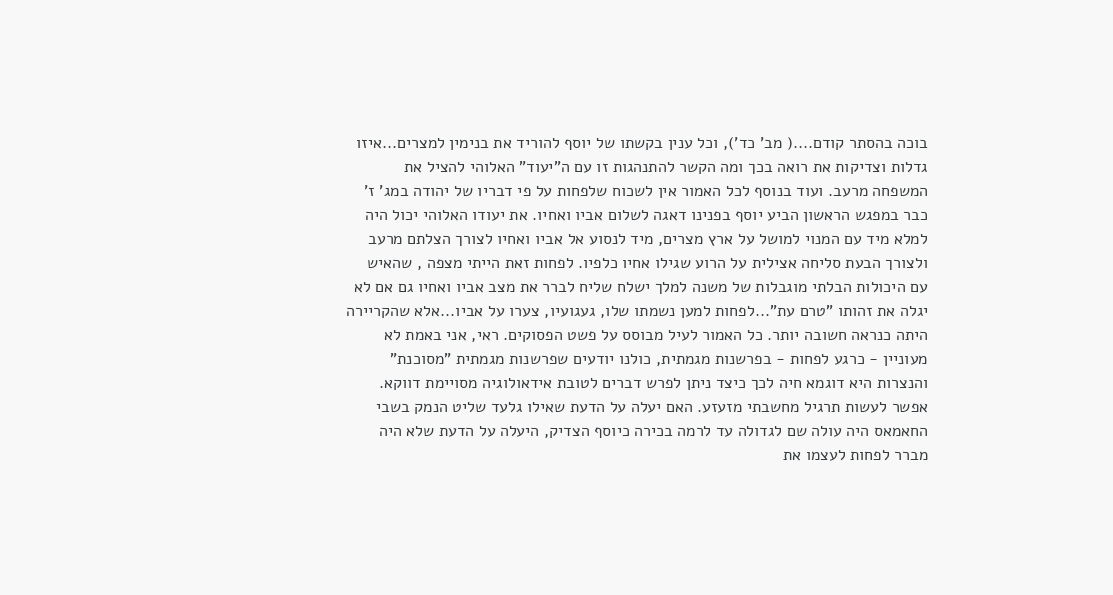בוכה בהסתר קודם....( מב' כד'), וכל ענין בקשתו של יוסף להוריד את בנימין למצרים...איזו גדלות וצדיקות את רואה בכך ומה הקשר להתנהגות זו עם ה"יעוד" האלוהי להציל את המשפחה מרעב. ועוד בנוסף לכל האמור אין לשכוח שלפחות על פי דבריו של יהודה במג' ז' כבר במפגש הראשון הביע יוסף בפנינו דאגה לשלום אביו ואחיו. את יעודו האלוהי יכול היה למלא מיד עם המנוי למושל על ארץ מצרים, מיד לנסוע אל אביו ואחיו לצורך הצלתם מרעב ולצורך הבעת סליחה אצילית על הרוע שגילו אחיו כלפיו. לפחות זאת הייתי מצפה , שהאיש עם היכולות הבלתי מוגבלות של משנה למלך ישלח שליח לברר את מצב אביו ואחיו גם אם לא יגלה את זהותו "טרם עת"...לפחות למען נשמתו שלו, געגועיו, צערו על אביו...אלא שהקריירה היתה כנראה חשובה יותר. כל האמור לעיל מבוסס על פשט הפסוקים. ראי, אני באמת לא מעוניין - כרגע לפחות - בפרשנות מגמתית, כולנו יודעים שפרשנות מגמתית "מסוכנת" והנצרות היא דוגמא חיה לכך כיצד ניתן לפרש דברים לטובת אידאולוגיה מסויימת דווקא. אפשר לעשות תרגיל מחשבתי מזעזע. האם יעלה על הדעת שאילו גלעד שליט הנמק בשבי החאמאס היה עולה שם לגדולה עד לרמה בכירה כיוסף הצדיק, היעלה על הדעת שלא היה מברר לפחות לעצמו את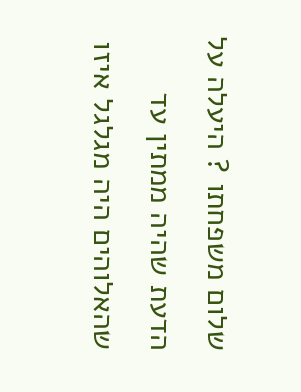שלום משפחתו ? היעלה על הדעת שהיה ממתין עד שהאלוהים היה מגלגל איזו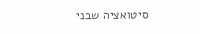סיטואציה שבני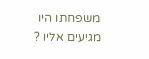משפחתו היו מגיעים אליו ?